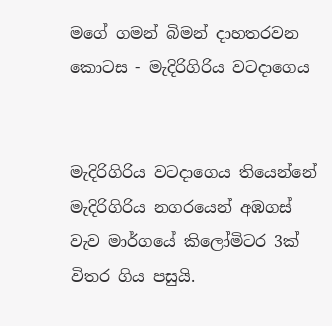මගේ ගමන් බිමන් දාහතරවන කොටස - මැදිරිගිරිය වටදාගෙය


මැදිරිගිරිය වටදාගෙය තියෙන්නේ මැදිරිගිරිය නගරයෙන් අඹගස් වැව මාර්ගයේ කිලෝමිටර 3ක් විතර ගිය පසුයි.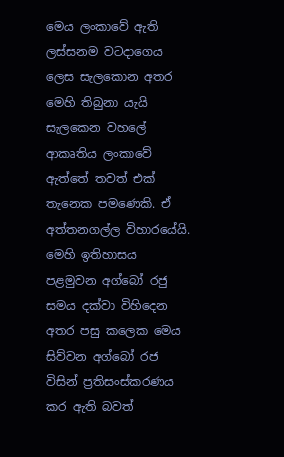මෙය ලංකාවේ ඇති ලස්සනම වටදාගෙය ලෙස සැලකොන අතර මෙහි තිබුනා යැයි සැලකෙන වහලේ ආකෘතිය ලංකාවේ ඇත්තේ තවත් එක් තැනෙක පමණෙකි. ඒ අත්තනගල්ල විහාරයේයි. මෙහි ඉතිහාසය පළමුවන අග්බෝ රජු සමය දක්වා විහිදෙන අතර පසු කලෙක මෙය සිව්වන අග්බෝ රජ විසින් ප්‍රතිසංස්කරණය කර ඇති බවත්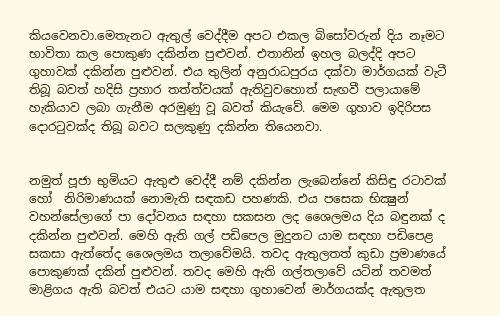කියවෙනවා.මෙතැනට ඇතුල් වෙද්දීම අපට එකල බිසෝවරුන් දිය නෑමට භාවිතා කල පොකුණ දකින්න පුළුවන්. එතානින් ඉහල බලද්දි අපට ගුහාවක් දකින්න පුළුවන්. එය තුලින් අනුරාධපුරය දක්වා මාර්ගයක් වැටී තිබූ බවත් හදිසි ප්‍රහාර තත්ත්වයක් ඇතිවුවහොත් සැඟවී පලායාමේ හැකියාව ලබා ගැනීම අරමුණු වූ බවත් කියැවේ. මෙම ගුහාව ඉදිරිපස දොරටුවක්ද තිබූ බවට සලකුණු දකින්න තියෙනවා.


නමුත් පූජා භුමියට ඇතුළු වෙද්දී නම් දකින්න ලැබෙන්නේ කිසිඳු රටාවක් හෝ  නිරිමාණයක් නොමැති සඳකඩ පහණකි. එය පසෙක භික්‍ෂුන් වහන්සේලාගේ පා දෝවනය සඳහා සකසන ලද ශෛලමය දිය බඳුනක් ද දකින්න පුළුවන්. මෙහි ඇති ගල් පඩිපෙල මුදුනට යාම සඳහා පඩිපෙළ සකසා ඇත්තේද ශෛලමය තලාවේමයි. තවද ඇතුලතත් කුඩා ප්‍රමාණයේ පොකුණක් දකින් පුළුවන්. තවද මෙහි ඇති ගල්තලාවේ යටින් තවමත් මාළිගය ඇති බවත් එයට යාම සඳහා ගුහාවෙන් මාර්ගයක්ද ඇතුලත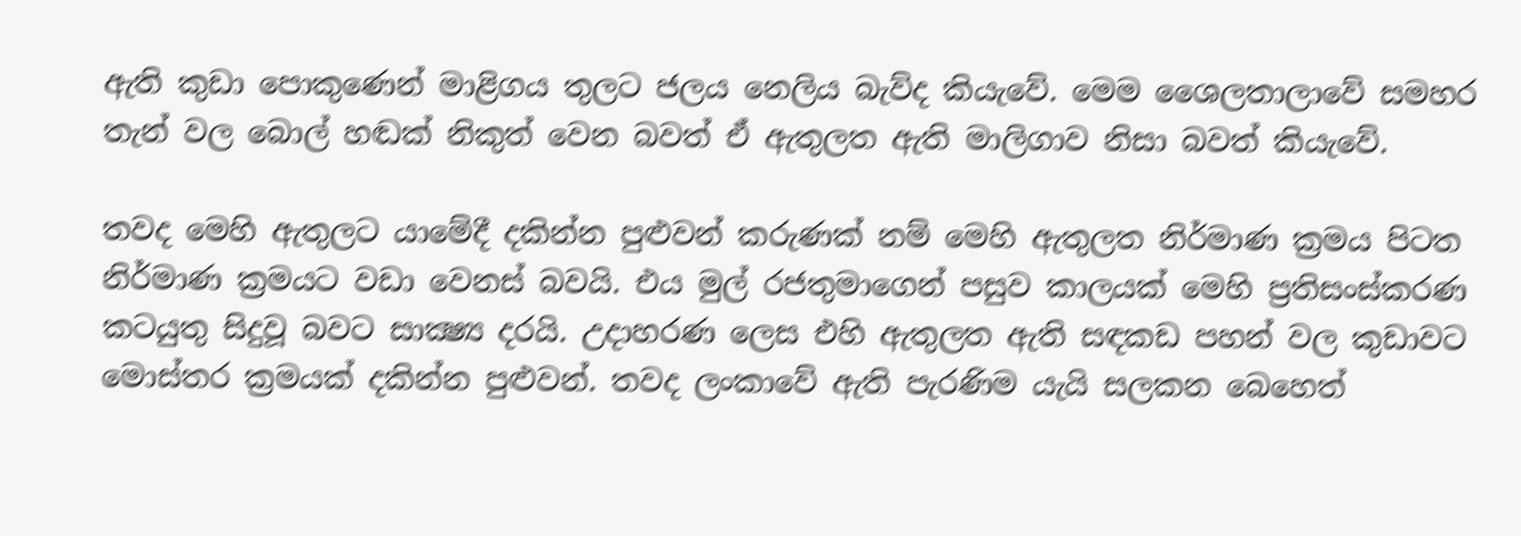ඇති කුඩා පොකුණෙන් මාළිගය තුලට ජලය නෙලිය බැව්ද කියැවේ. මෙම ශෛලතාලාවේ සමහර තැන් වල බොල් හඬක් නිකුත් වෙන බවත් ඒ ඇතුලත ඇති මාලිගාව නිසා බවත් කියැවේ.

තවද මෙහි ඇතුලට යාමේදී දකින්න පුළුවන් කරුණක් නම් මෙහි ඇතුලත නිර්මාණ ක්‍රමය පිටත නිර්මාණ ක්‍රමයට වඩා වෙනස් බවයි. එය මුල් රජතුමාගෙන් පසුව කාලයක් මෙහි ප්‍රතිසංස්කරණ කටයුතු සිදුවූ බවට සාක්‍ෂ්‍ය දරයි. උදාහරණ ලෙස එහි ඇතුලත ඇති සඳකඩ පහන් වල කුඩාවට මොස්තර ක්‍රමයක් දකින්න පුළුවන්. තවද ලංකාවේ ඇති පැරණිම යැයි සලකන බෙහෙත්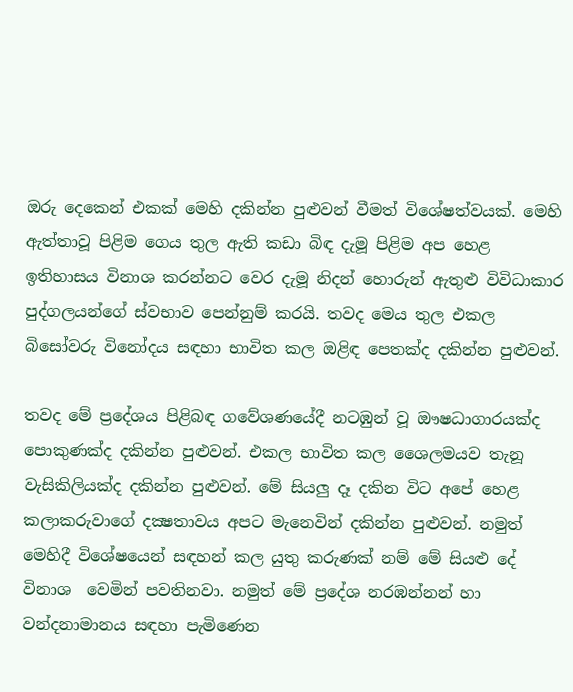ඔරු දෙකෙන් එකක් මෙහි දකින්න පුළුවන් වීමත් විශේෂත්වයක්. මෙහි ඇත්තාවූ පිළිම ගෙය තුල ඇති කඩා බිඳ දැමූ පිළිම අප හෙළ ඉතිහාසය විනාශ කරන්නට වෙර දැමූ නිදන් හොරුන් ඇතුළු විවිධාකාර පුද්ගලයන්ගේ ස්වභාව පෙන්නුම් කරයි. තවද මෙය තුල එකල බිසෝවරු විනෝදය සඳහා භාවිත කල ඔළිඳ පෙතක්ද දකින්න පුළුවන්.

තවද මේ ප්‍රදේශය පිළිබඳ ගවේශණයේදී නටඹුන් වූ ඖෂධාගාරයක්ද පොකුණක්ද දකින්න පුළුවන්. එකල භාවිත කල ශෛලමයව තැනූ වැසිකිලියක්ද දකින්න පුළුවන්. මේ සියලු දෑ දකින විට අපේ හෙළ කලාකරුවාගේ දක්‍ෂතාවය අපට මැනෙවින් දකින්න පුළුවන්. නමුත් මෙහිදී විශේෂයෙන් සඳහන් කල යුතු කරුණක් නම් මේ සියළු දේ විනාශ  වෙමින් පවතිනවා. නමුත් මේ ප්‍රදේශ නරඹන්නන් හා වන්දනාමානය සඳහා පැමිණෙන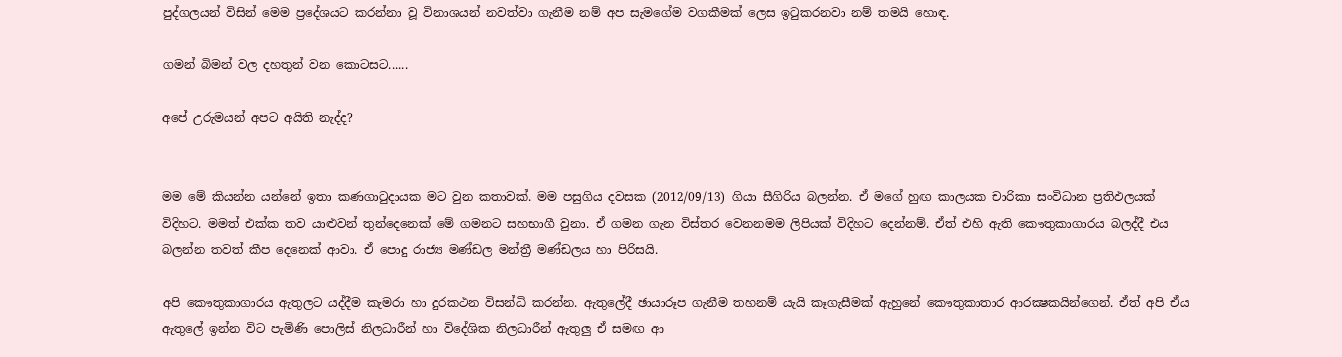පුද්ගලයන් විසින් මෙම ප්‍රදේශයට කරන්නා වූ විනාශයන් නවත්වා ගැනීම නම් අප සැමගේම වගකීමක් ලෙස ඉටුකරනවා නම් තමයි හොඳ.

ගමන් බිමන් වල දහතුන් වන කොටසට......

අපේ උරුමයන් අපට අයිති නැද්ද?


මම මේ කියන්න යන්නේ ඉතා කණගාටුදායක මට වුන කතාවක්. මම පසුගිය දවසක (2012/09/13) ගියා සීගිරිය බලන්න. ඒ මගේ හුඟ කාලයක චාරිකා සංවිධාන ප්‍රතිඵලයක් විදිහට. මමත් එක්ක තව යාළුවන් තුන්දෙනෙක් මේ ගමනට සහභාගී වුනා. ඒ ගමන ගැන විස්තර වෙනනමම ලිපියක් විදිහට දෙන්නම්. ඒත් එහි ඇති කෞතුකාගාරය බලද්දී එය බලන්න තවත් කීප දෙනෙක් ආවා. ඒ පොදු රාජ්‍ය මණ්ඩල මන්ත්‍රී මණ්ඩලය හා පිරිසයි.

අපි කෞතුකාගාරය ඇතුලට යද්දීම කැමරා හා දුරකථන විසන්ධි කරන්න. ඇතුලේදී ඡායාරූප ගැනීම තහනම් යැයි කෑගැසීමක් ඇහුනේ කෞතුකාතාර ආරක්‍ෂකයින්ගෙන්. ඒත් අපි ඒය ඇතුලේ ඉන්න විට පැමිණි පොලිස් නිලධාරීන් හා විදේශික නිලධාරීන් ඇතුලු ඒ සමඟ ආ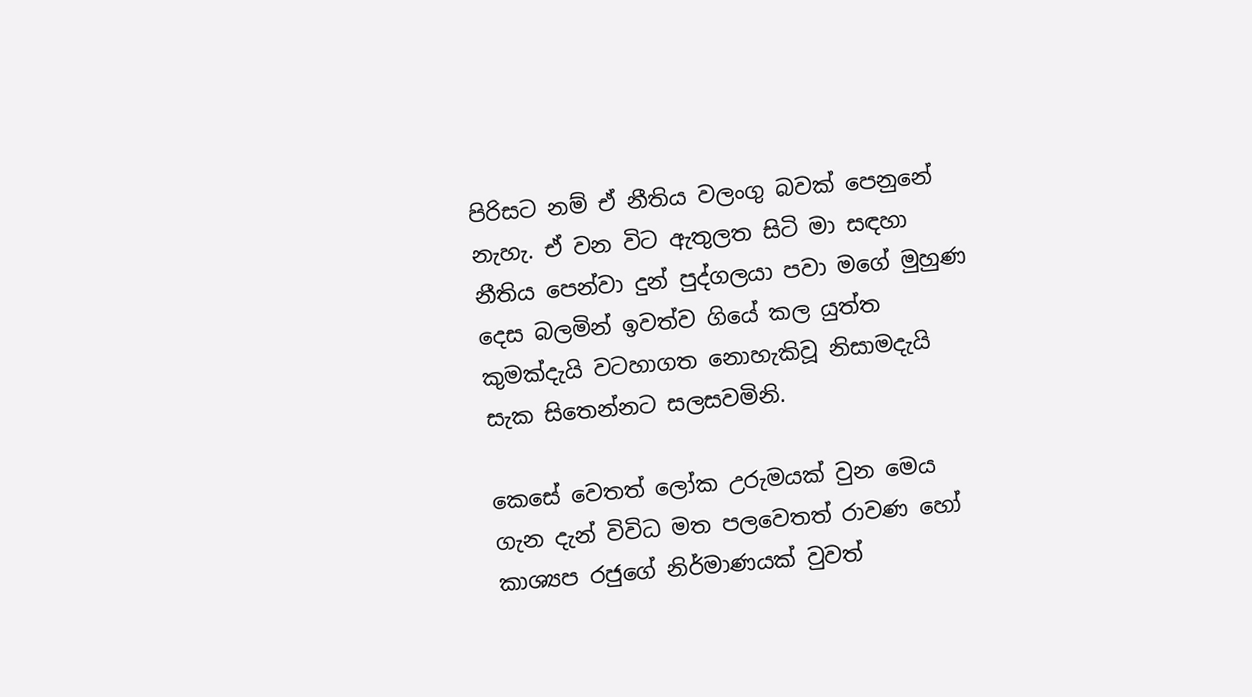පිරිසට නම් ඒ නීතිය වලංගු බවක් පෙනුනේ නැහැ. ඒ වන විට ඇතුලත සිටි මා සඳහා නීතිය පෙන්වා දුන් පුද්ගලයා පවා මගේ මුහුණ දෙස බලමින් ඉවත්ව ගියේ කල යුත්ත කුමක්දැයි වටහාගත නොහැකිවූ නිසාමදැයි සැක සිතෙන්නට සලසවමිනි.

කෙසේ වෙතත් ලෝක උරුමයක් වුන මෙය ගැන දැන් විවිධ මත පලවෙතත් රාවණ හෝ කාශ්‍යප රජුගේ නිර්මාණයක් වුවත්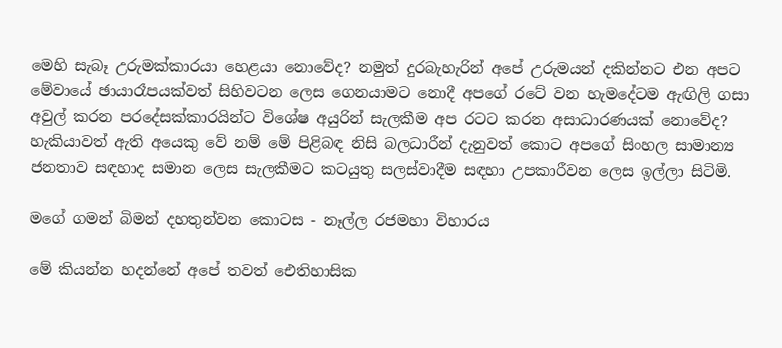මෙහි සැබෑ උරුමක්කාරයා හෙළයා නොවේද? නමුත් දුරබැහැරින් අපේ උරුමයන් දකින්නට එන අපට මේවායේ ඡායාරෑපයක්වත් සිහිවටන ලෙස ගෙනයාමට නොදී අපගේ රටේ වන හැමදේටම ඇඟිලි ගසා අවුල් කරන පරදේසක්කාරයින්ට විශේෂ අයුරින් සැලකීම අප රටට කරන අසාධාරණයක් නොවේද? හැකියාවත් ඇති අයෙකු වේ නම් මේ පිළිබඳ නිසි බලධාරීන් දැනුවත් කොට අපගේ සිංහල සාමාන්‍ය ජනතාව සඳහාද සමාන ලෙස සැලකීමට කටයුතු සලස්වාදීම සඳහා උපකාරීවන ලෙස ඉල්ලා සිටිමි.

මගේ ගමන් බිමන් දහතුන්වන කොටස - නෑල්ල රජමහා විහාරය

මේ කියන්න හදන්නේ අපේ තවත් ඓතිහාසික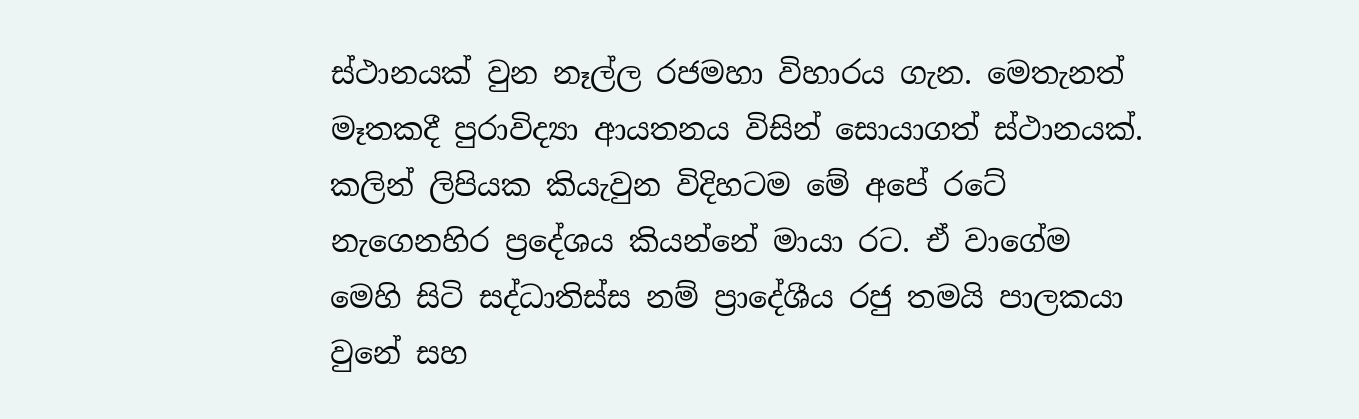ස්ථානයක් වුන නෑල්ල රජමහා විහාරය ගැන. මෙතැනත් මෑතකදී පුරාවිද්‍යා ආයතනය විසින් සොයාගත් ස්ථානයක්. කලින් ලිපියක කියැවුන විදිහටම මේ අපේ රටේ නැගෙනහිර ප්‍රදේශය කියන්නේ මායා රට. ඒ වාගේම මෙහි සිටි සද්ධාතිස්ස නම් ප්‍රාදේශීය රජු තමයි පාලකයා වුනේ සහ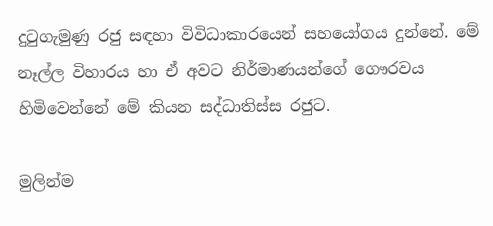දුටුගැමුණු රජු සඳහා විවිධාකාරයෙන් සහයෝගය දුන්නේ. මේ නෑල්ල විහාරය හා ඒ අවට නිර්මාණයන්ගේ ගෞරවය හිමිවෙන්නේ මේ කියන සද්ධාතිස්ස රජුට.

මුලින්ම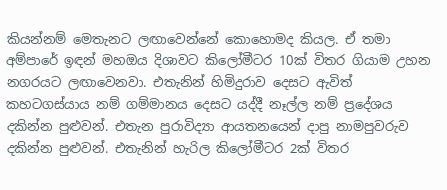කියන්නම් මෙතැනට ලඟාවෙන්නේ කොහොමද කියල. ඒ තමා අම්පාරේ ඉඳන් මහඔය දිශාවට කිලෝමීටර 10ක් විතර ගියාම උහන නගරයට ලඟාවෙනවා. එතැනින් හිමිදුරාව දෙසට ඇවිත් කහටගස්යාය නම් ගම්මානය දෙසට යද්දී නෑල්ල නම් ප්‍රදේශය දකින්න පුළුවන්. එතැන පුරාවිද්‍යා ආයතනයෙන් දාපු නාමපුවරුව දකින්න පුළුවන්. එතැනින් හැරිල කිලෝමීටර 2ක් විතර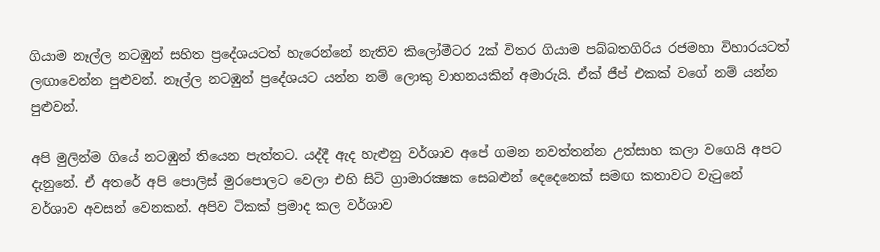ගියාම නෑල්ල නටඹුන් සහිත ප්‍රදේශයටත් හැරෙන්නේ නැතිව කිලෝමීටර 2ක් විතර ගියාම පබ්බතගිරිය රජමහා විහාරයටත් ලඟාවෙන්න පුළුවන්. නෑල්ල නටඹුන් ප්‍රදේශයට යන්න නම් ලොකු වාහනයකින් අමාරුයි. ඒක් ජීප් එකක් වගේ නම් යන්න පුළුවන්.

අපි මුලින්ම ගියේ නටඹුන් තියෙන පැත්තට. යද්දී ඇද හැළුනු වර්ශාව අපේ ගමන නවත්තන්න උත්සාහ කලා වගෙයි අපට දැනුනේ. ඒ අතරේ අපි පොලිස් මුරපොලට වෙලා එහි සිටි ග්‍රාමාරක්‍ෂක සෙබළුන් දෙදෙනෙක් සමඟ කතාවට වැටුනේ වර්ශාව අවසන් වෙනකන්. අපිව ටිකක් ප්‍රමාද කල වර්ශාව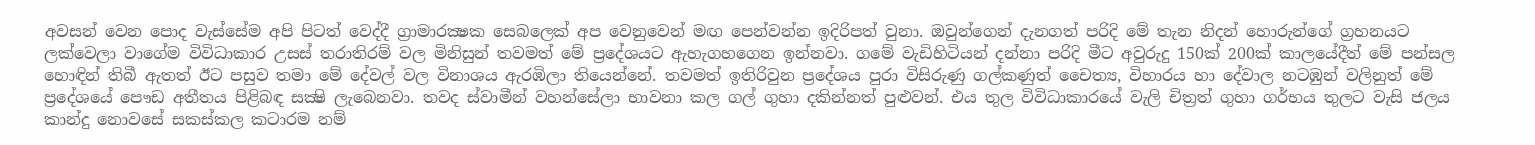අවසන් වෙන පොද වැස්සේම අපි පිටත් වෙද්දී ග්‍රාමාරක්‍ෂක සෙබලෙක් අප වෙනුවෙන් මඟ පෙන්වන්න ඉදිරිපත් වුනා. ඔවුන්ගෙන් දැනගත් පරිදි මේ තැන නිදන් හොරුන්ගේ ග්‍රහනයට ලක්වෙලා වාගේම විවිධාකාර උසස් තරාතිරම් වල මිනිසුන් තවමත් මේ ප්‍රදේශයට ඇහැගහගෙන ඉන්නවා. ගමේ වැඩිහිටියන් දන්නා පරිදි මීට අවුරුදු 150ක් 200ක් කාලයේදීත් මේ පන්සල හොඳින් තිබී ඇතත් ඊට පසුව තමා මේ දේවල් වල විනාශය ඇරඹිලා තියෙන්නේ. තවමත් ඉතිරිවුන ප්‍රදේශය පුරා විසිරුණු ගල්කණුත් චෛත්‍ය, විහාරය හා දේවාල නටඹුන් වලිනුත් මේ ප්‍රදේශයේ පෞඩ අතීතය පිළිබඳ සක්‍ෂි ලැබෙනවා. තවද ස්වාමීන් වහන්සේලා භාවනා කල ගල් ගුහා දකින්නත් පුළුවන්. එය තුල විවිධාකාරයේ වැලි චිත්‍රත් ගුහා ගර්භය තුලට වැසි ජලය කාන්දු නොවසේ සකස්කල කටාරම නම්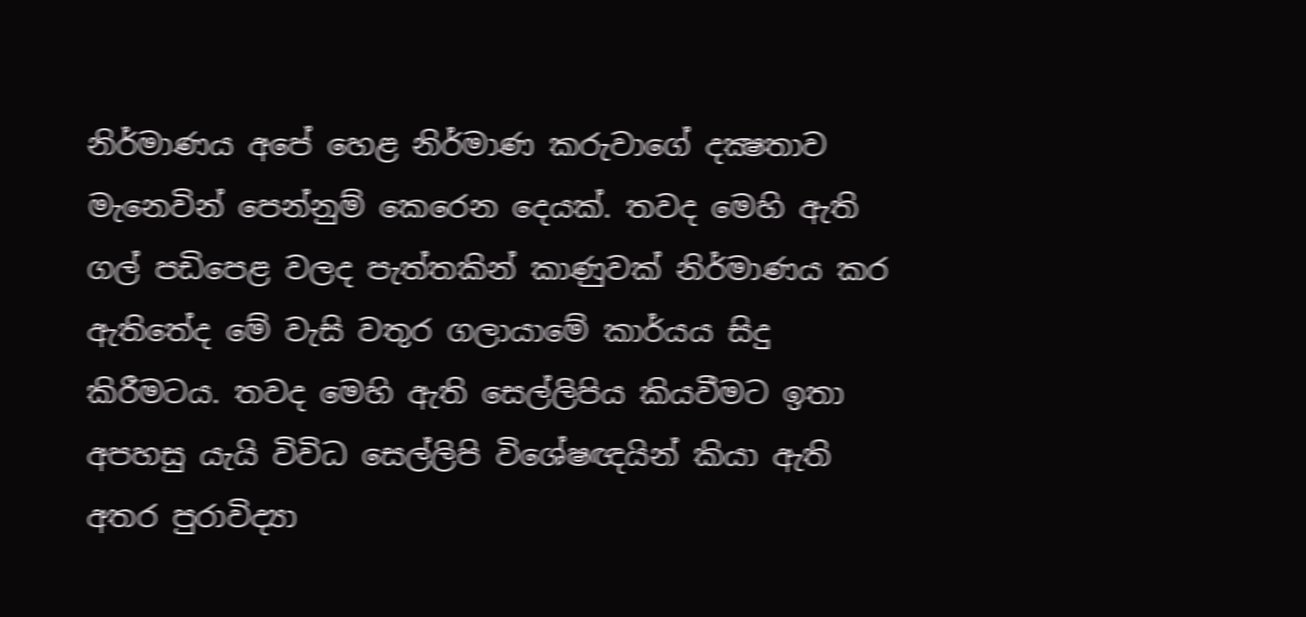නිර්මාණය අපේ හෙළ නිර්මාණ කරුවාගේ දක්‍ෂතාව මැනෙවින් පෙන්නුම් කෙරෙන දෙයක්. තවද මෙහි ඇති ගල් පඩිපෙළ වලද පැත්තකින් කාණුවක් නිර්මාණය කර ඇතිතේද මේ වැසි වතුර ගලායාමේ කාර්යය සිදු කිරීමටය. තවද මෙහි ඇති සෙල්ලිපිය කියවීමට ඉතා අපහසු යැයි විවිධ සෙල්ලිපි විශේෂඥයින් කියා ඇති අතර පුරාවිද්‍යා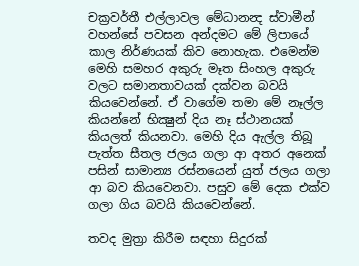චක්‍රවර්තී එල්ලාවල මේධානන්‍ද ස්වාමීන් වහන්සේ පවසන අන්දමට මේ ලිපායේ කාල නිර්ණයක් කිව නොහැක. එමෙන්ම මෙහි සමහර අකුරු මෑත සිංහල අකුරු වලට සමානතාවයක් දක්වන බවයි කියවෙන්නේ. ඒ වාගේම තමා මේ නෑල්ල කියන්නේ භික්‍ෂුන් දිය නෑ ස්ථානයක් කියලත් කියනවා. මෙහි දිය ඇල්ල තිබූ පැත්ත සීතල ජලය ගලා ආ අතර අනෙක් පසින් සාමාන්‍ය රස්නයෙන් යුත් ජලය ගලා ආ බව කියවෙනවා. පසුව මේ දෙක එක්ව ගලා ගිය බවයි කියවෙන්නේ.

තවද මුත්‍රා කිරීම සඳහා සිදුරක්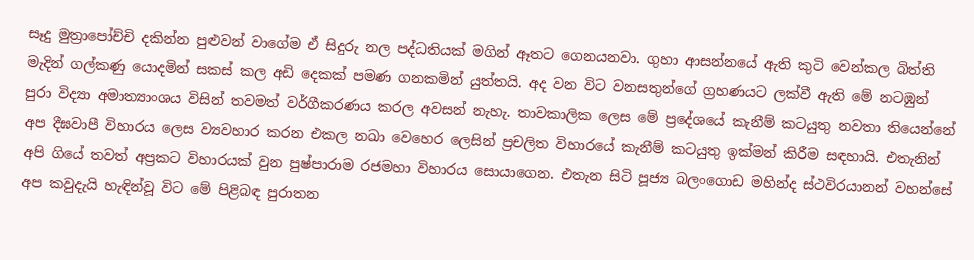සෑදු මුත්‍රාපෝච්චි දකින්න පුළුවන් වාගේම ඒ සිදුරු නල පද්ධතියක් මගින් ඈතට ගෙනයනවා. ගුහා ආසන්නයේ ඇති කුටි වෙන්කල බිත්ති මැදින් ගල්කණු යොදමින් සකස් කල අඩි දෙකක් පමණ ගනකමින් යුත්තයි. අද වන විට වනසතුන්ගේ ග්‍රහණයට ලක්වී ඇති මේ නටඹුන් පුරා විද්‍යා අමාත්‍යාංශය විසින් තවමත් වර්ගීකරණය කරල අවසන් නැහැ. තාවකාලික ලෙස මේ ප්‍රදේශයේ කැනීම් කටයුතු නවතා තියෙන්නේ අප දීඝවාපී විහාරය ලෙස ව්‍යවහාර කරන එකල නඛා වෙහෙර ලෙසින් ප්‍රචලිත විහාරයේ කැනීම් කටයුතු ඉක්මන් කිරීම සඳහායි. එතැනින් අපි ගියේ තවත් අප්‍රකට විහාරයක් වුන පුෂ්පාරාම රජමහා විහාරය සොයාගෙන. එතැන සිටි පූජ්‍ය බලංගොඩ මහින්ද ස්ථවිරයානන් වහන්සේ අප කවුදැයි හැඳින්වූ විට මේ පිළිබඳ පුරාතන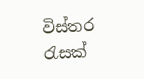විස්තර රැසක්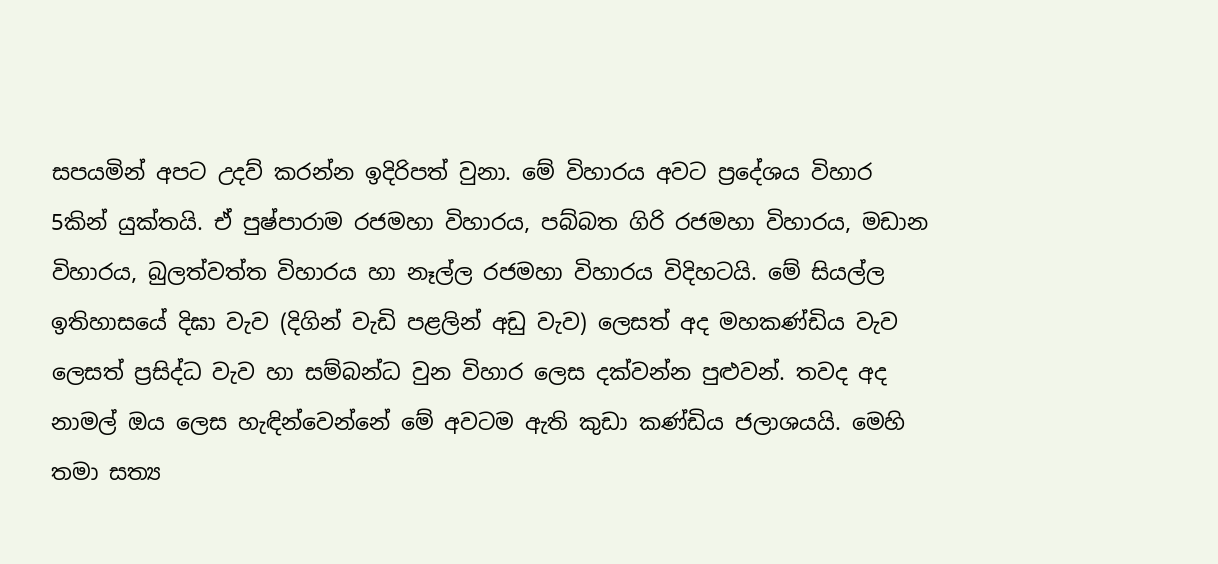සපයමින් අපට උදව් කරන්න ඉදිරිපත් වුනා. මේ විහාරය අවට ප්‍රදේශය විහාර 5කින් යුක්තයි. ඒ පුෂ්පාරාම රජමහා විහාරය, පබ්බත ගිරි රජමහා විහාරය, මඩාන විහාරය, බුලත්වත්ත විහාරය හා නෑල්ල රජමහා විහාරය විදිහටයි. මේ සියල්ල ඉතිහාසයේ දිඝා වැව (දිගින් වැඩි පළලින් අඩු වැව) ලෙසත් අද මහකණ්ඩිය වැව ලෙසත් ප්‍රසිද්ධ වැව හා සම්බන්ධ වුන විහාර ලෙස දක්වන්න පුළුවන්. තවද අද නාමල් ඔය ලෙස හැඳින්වෙන්නේ මේ අවටම ඇති කුඩා කණ්ඩිය ජලාශයයි. මෙහි තමා සත්‍ය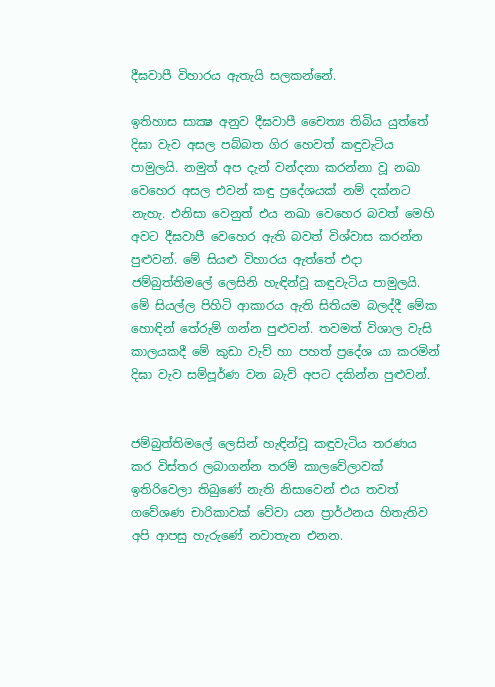දීඝවාපී විහාරය ඇතැයි සලකන්නේ.

ඉතිහාස සාක්‍ෂ අනුව දීඝවාපී චෛත්‍ය තිබිය යුත්තේ දිඝා වැව අසල පබ්බත ගිර හෙවත් කඳුවැටිය පාමුලයි. නමුත් අප දැන් වන්දනා කරන්නා වූ නඛා වෙහෙර අසල එවන් කඳු ප්‍රදේශයක් නම් දක්නට නැහැ. එනිසා වෙනුත් එය නඛා වෙහෙර බවත් මෙහි අවට දීඝවාපී වෙහෙර ඇති බවත් විශ්වාස කරන්න පුළුවන්. මේ සියළු විහාරය ඇත්තේ එදා ජම්බුත්තිමලේ ලෙසිනි හැඳින්වූ කඳුවැටිය පාමුලයි. මේ සියල්ල පිහිටි ආකාරය ඇති සිතියම බලද්දී මේක හොඳින් තේරුම් ගන්න පුළුවන්. තවමත් විශාල වැසි කාලයකදී මේ කුඩා වැව් හා පහත් ප්‍රදේශ යා කරමින් දිඝා වැව සම්පූර්ණ වන බැව් අපට දකින්න පුළුවන්.


ජම්බුත්තිමලේ ලෙසින් හැඳින්වූ කඳුවැටිය තරණය කර විස්තර ලබාගන්න තරම් කාලවේලාවක් ඉතිරිවෙලා තිබුණේ නැති නිසාවෙන් එය තවත් ගවේශණ චාරිකාවක් වේවා යන ප්‍රාර්ථනය හිතැතිව අපි ආපසු හැරුණේ නවාතැන එනන.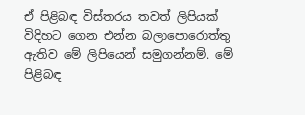ඒ පිළිබඳ විස්තරය තවත් ලිපියක් විදිහට ගෙන එන්න බලාපොරොත්තු ඇතිව මේ ලිපියෙන් සමුගන්නම්. මේ පිළිබඳ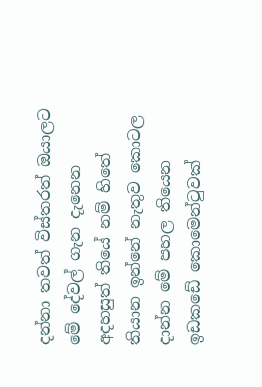දන්නා තවත් විස්තරත් ඔයාලට මේ දේවල් ගැන දැනෙන අදහසුත් තියේ නම් හිතේ තියාන ඉන්නේ නැතුව කොටල දාන්න මේ පහල තියෙන ඉඩකඩේ කොමෙන්ටුවක්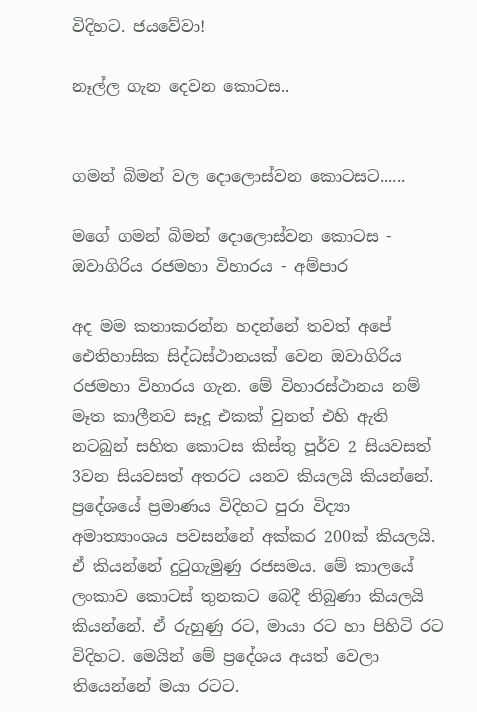විදිහට. ජයවේවා!

නෑල්ල ගැන දෙවන කොටස..


ගමන් බිමන් වල දොලොස්වන කොටසට......

මගේ ගමන් බිමන් දොලොස්වන කොටස - ඔවාගිරිය රජමහා විහාරය - අම්පාර

අද මම කතාකරන්න හදන්නේ තවත් අපේ ඓතිහාසික සිද්ධස්ථානයක් වෙන ඔවාගිරිය රජමහා විහාරය ගැන. මේ විහාරස්ථානය නම් මෑත කාලීනව සෑදූ එකක් වුනත් එහි ඇති නටබුන් සහිත කොටස කිස්තු පූර්ව 2 සියවසත් 3වන සියවසත් අතරට යනව කියලයි කියන්නේ. ප්‍රදේශයේ ප්‍රමාණය විදිහට පුරා විද්‍යා අමාත්‍යාංශය පවසන්නේ අක්කර 200ක් කියලයි. ඒ කියන්නේ දුටුගැමුණු රජසමය. මේ කාලයේ ලංකාව කොටස් තුනකට බෙදී තිබුණා කියලයි කියන්නේ. ඒ රුහුණු රට, මායා රට හා පිහිටි රට විදිහට. මෙයින් මේ ප්‍රදේශය අයත් වෙලා තියෙන්නේ මයා රටට.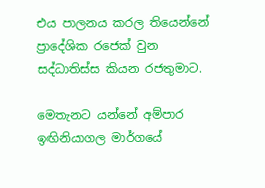එය පාලනය කරල තියෙන්නේ ප්‍රාදේශික රජෙක් වුන සද්ධාතිස්ස කියන රජතුමාට.

මෙතැනට යන්නේ අම්පාර ඉඟිනියාගල මාර්ගයේ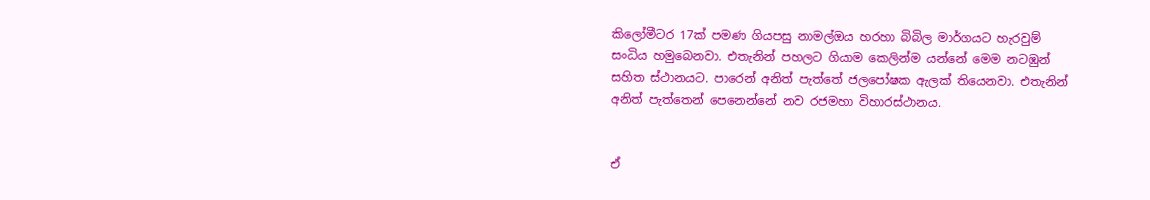කිලෝමීටර 17ක් පමණ ගියපසු නාමල්ඔය හරහා බිබිල මාර්ගයට හැරවුම් සංධිය හමුබෙනවා. එතැනින් පහලට ගියාම කෙලින්ම යන්නේ මෙම නටඹුන් සහිත ස්ථානයට. පාරෙන් අනිත් පැත්තේ ජලපෝෂක ඇලක් තියෙනවා. එතැනින් අනිත් පැත්තෙන් පෙනෙන්නේ නව රජමහා විහාරස්ථානය.


ඒ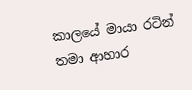කාලයේ මායා රටින් තමා ආහාර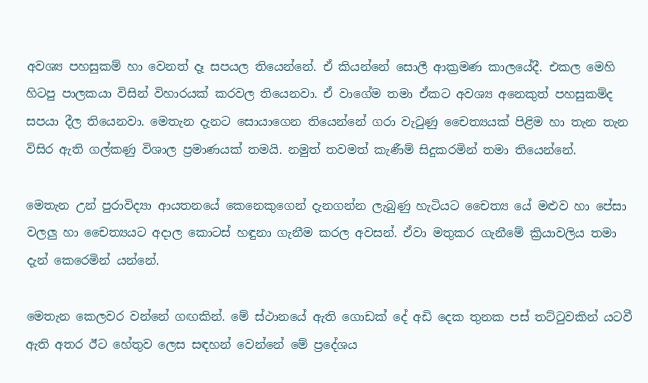අවශ්‍ය පහසුකම් හා වෙනත් දෑ සපයල තියෙන්නේ. ඒ කියන්නේ සොලී ආක්‍රමණ කාලයේදී. එකල මෙහි හිටපු පාලකයා විසින් විහාරයක් කරවල තියෙනවා. ඒ වාගේම තමා ඒකට අවශ්‍ය අනෙකුත් පහසුකම්ද සපයා දීල තියෙනවා. මෙතැන දැනට සොයාගෙන තියෙන්නේ ගරා වැටුණු චෛත්‍යයක් පිළිම හා තැන තැන විසිර ඇති ගල්කණු විශාල ප්‍රමාණයක් තමයි. නමුත් තවමත් කැණීම් සිදුකරමින් තමා තියෙන්නේ.

මෙතැන උන් පුරාවිද්‍යා ආයතනයේ කෙනෙකුගෙන් දැනගන්න ලැබුණු හැටියට චෛත්‍ය යේ මළුව හා පේසා වලලු හා චෛත්‍යයට අදාල කොටස් හඳුනා ගැනීම කරල අවසන්. ඒවා මතුකර ගැනීමේ ක්‍රියාවලිය තමා දැන් කෙරෙමින් යන්නේ.

මෙතැන කෙලවර වන්නේ ගඟකින්. මේ ස්ථානයේ ඇති ගොඩක් දේ අඩි දෙක තුනක පස් තට්ටුවකින් යටවී ඇති අතර ඊට හේතුව ලෙස සඳහන් වෙන්නේ මේ ප්‍රදේශය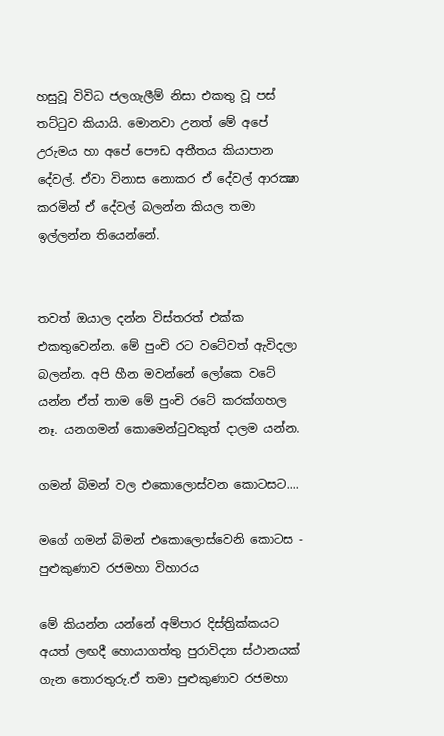හසුවූ විවිධ ජලගැලීම් නිසා එකතු වූ පස් තට්ටුව කියායි. මොනවා උනත් මේ අපේ උරුමය හා අපේ පෞඩ අතීතය කියාපාන දේවල්. ඒවා විනාස නොකර ඒ දේවල් ආරක්‍ෂා කරමින් ඒ දේවල් බලන්න කියල තමා ඉල්ලන්න තියෙන්නේ.


තවත් ඔයාල දන්න විස්තරත් එක්ක එකතුවෙන්න. මේ පුංචි රට වටේවත් ඇවිදලා බලන්න. අපි හීන මවන්නේ ලෝකෙ වටේ යන්න ඒත් තාම මේ පුංචි රටේ කරක්ගහල නෑ. යනගමන් කොමෙන්ටුවකුත් දාලම යන්න.

ගමන් බිමන් වල එකොලොස්වන කොටසට....

මගේ ගමන් බිමන් එකොලොස්වෙනි කොටස - පුළුකුණාව රජමහා විහාරය

මේ කියන්න යන්නේ අම්පාර දිස්ත්‍රික්කයට අයත් ලඟදී හොයාගත්තු පුරාවිද්‍යා ස්ථානයක් ගැන තොරතුරු.ඒ තමා පුළුකුණාව රජමහා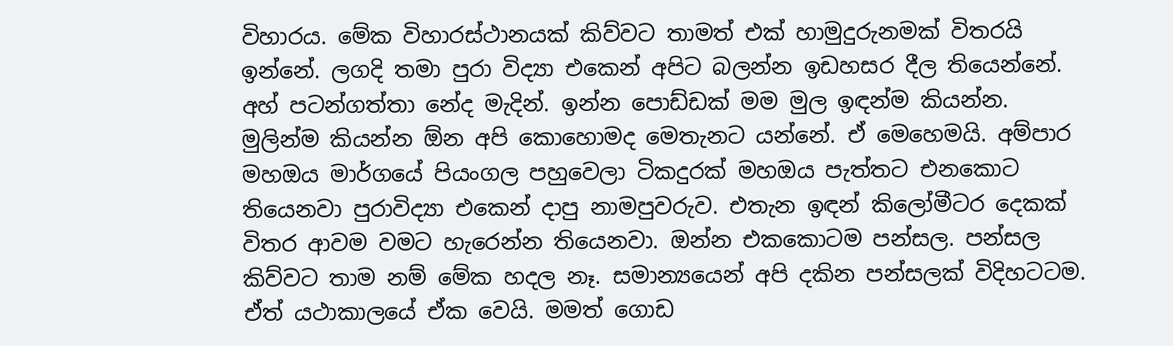විහාරය. මේක විහාරස්ථානයක් කිව්වට තාමත් එක් හාමුදුරුනමක් විතරයි ඉන්නේ. ලගදි තමා පුරා විද්‍යා එකෙන් අපිට බලන්න ඉඩහසර දීල තියෙන්නේ. අහ් පටන්ගත්තා නේද මැදින්. ඉන්න පොඩ්ඩක් මම මුල ඉඳන්ම කියන්න.
මුලින්ම කියන්න ඕන අපි කොහොමද මෙතැනට යන්නේ. ඒ මෙහෙමයි. අම්පාර මහඔය මාර්ගයේ පියංගල පහුවෙලා ටිකදුරක් මහඔය පැත්තට එනකොට තියෙනවා පුරාවිද්‍යා එකෙන් දාපු නාමපුවරුව. එතැන ඉඳන් කිලෝමීටර දෙකක් විතර ආවම වමට හැරෙන්න තියෙනවා. ඔන්න එකකොටම පන්සල. පන්සල කිව්වට තාම නම් මේක හදල නෑ. සමාන්‍යයෙන් අපි දකින පන්සලක් විදිහටටම. ඒත් යථාකාලයේ ඒක වෙයි. මමත් ගොඩ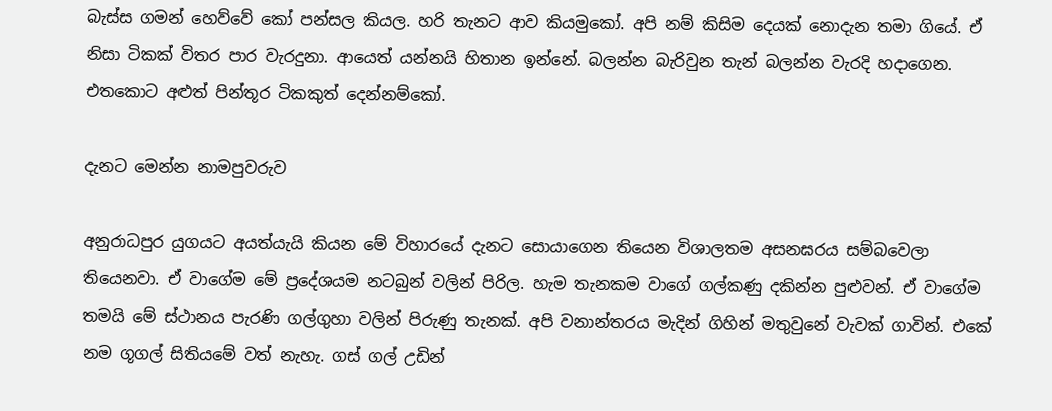බැස්ස ගමන් හෙව්වේ කෝ පන්සල කියල. හරි තැනට ආව කියමුකෝ. අපි නම් කිසිම දෙයක් නොදැන තමා ගියේ. ඒ නිසා ටිකක් විතර පාර වැරදුනා. ආයෙත් යන්නයි හිතාන ඉන්නේ. බලන්න බැරිවුන තැන් බලන්න වැරදි හදාගෙන. එතකොට අළුත් පින්තූර ටිකකුත් දෙන්නම්කෝ.

දැනට මෙන්න නාමපුවරුව

අනුරාධපුර යුගයට අයත්යැයි කියන මේ විහාරයේ දැනට සොයාගෙන තියෙන විශාලතම අසනඝරය සම්බවෙලා තියෙනවා. ඒ වාගේම මේ ප්‍රදේශයම නටබුන් වලින් පිරිල. හැම තැනකම වාගේ ගල්කණු දකින්න පුළුවන්. ඒ වාගේම තමයි මේ ස්ථානය පැරණි ගල්ගුහා වලින් පිරුණු තැනක්. අපි වනාන්තරය මැදින් ගිහින් මතුවුනේ වැවක් ගාවින්. එකේ නම ගූගල් සිතියමේ වත් නැහැ. ගස් ගල් උඩින්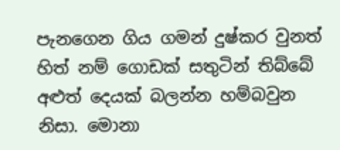පැනගෙන ගිය ගමන් දුෂ්කර වුනත් හිත් නම් ගොඩක් සතුටින් තිබ්බේ අළුත් දෙයක් බලන්න හම්බවුන නිසා. මොනා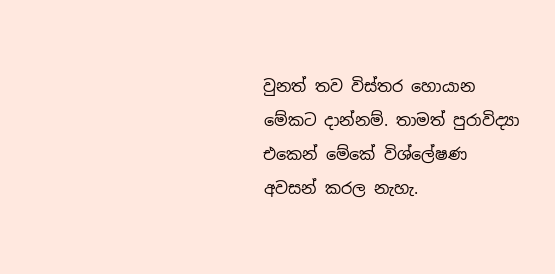වුනත් තව විස්තර හොයාන මේකට දාන්නම්. තාමත් පුරාවිද්‍යා එකෙන් මේකේ විශ්ලේෂණ අවසන් කරල නැහැ.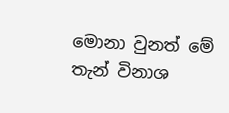මොනා වුනත් මේ තැන් විනාශ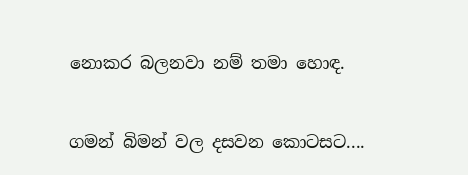නොකර බලනවා නම් තමා හොඳ.


ගමන් බිමන් වල දසවන කොටසට....